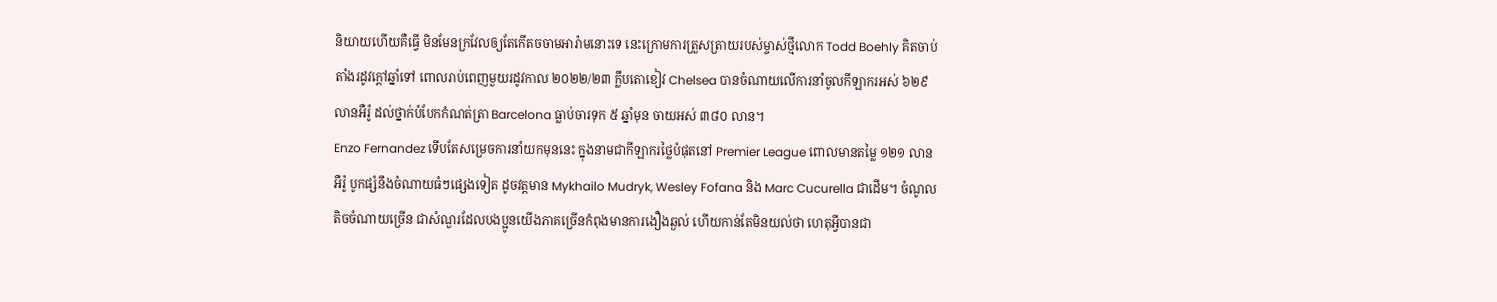និយាយហើយគឺធ្វើ មិនមែនក្រវែលឲ្យតែកើតចចាមអារ៉ាមនោះទេ នេះក្រោមការត្រួសត្រាយរបស់ម្ចាស់ថ្មីលោក Todd Boehly គិតចាប់តាំងរដូវក្តៅឆ្នាំទៅ ពោលរាប់ពេញមួយរដូវកាល ២០២២/២៣ ក្លឹបតោខៀវ Chelsea បានចំណាយលើការនាំចូលកីឡាករអស់ ៦២៩ លានអឺរ៉ូ ដល់ថ្នាក់បំបែកកំណត់ត្រា Barcelona ធ្លាប់ចារទុក ៥ ឆ្នាំមុន ចាយអស់ ៣៨០ លាន។
Enzo Fernandez ទើបតែសម្រេចការនាំយកមុននេះ ក្នុងនាមជាកីឡាករថ្លៃបំផុតនៅ Premier League ពោលមានតម្លៃ ១២១ លានអឺរ៉ូ បូកផ្សំនឹងចំណាយធំៗផ្សេងទៀត ដូចវត្តមាន Mykhailo Mudryk, Wesley Fofana និង Marc Cucurella ជាដើម។ ចំណូលតិចចំណាយច្រើន ជាសំណួរដែលបងប្អូនយើងភាគច្រើនកំពុងមានការងឿងឆ្ងល់ ហើយកាន់តែមិនយល់ថា ហេតុអ្វីបានជា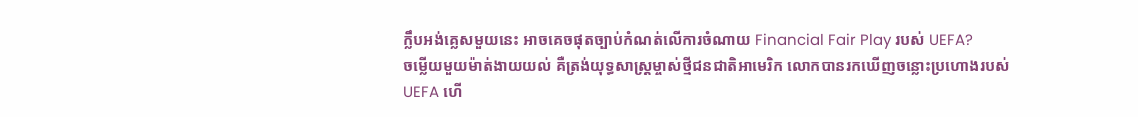ក្លឹបអង់គ្លេសមួយនេះ អាចគេចផុតច្បាប់កំណត់លើការចំណាយ Financial Fair Play របស់ UEFA?
ចម្លើយមួយម៉ាត់ងាយយល់ គឺត្រង់យុទ្ធសាស្ត្រម្ចាស់ថ្មីជនជាតិអាមេរិក លោកបានរកឃើញចន្លោះប្រហោងរបស់ UEFA ហើ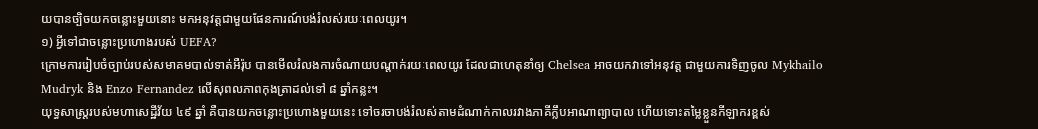យបានច្បិចយកចន្លោះមួយនោះ មកអនុវត្តជាមួយផែនការណ៍បង់រំលស់រយៈពេលយូរ។
១) អ្វីទៅជាចន្លោះប្រហោងរបស់ UEFA?
ក្រោមការរៀបចំច្បាប់របស់សមាគមបាល់ទាត់អឺរ៉ុប បានមើលរំលងការចំណាយបណ្ដាក់រយៈពេលយូរ ដែលជាហេតុនាំឲ្យ Chelsea អាចយកវាទៅអនុវត្ត ជាមួយការទិញចូល Mykhailo Mudryk និង Enzo Fernandez លើសុពលភាពកុងត្រាដល់ទៅ ៨ ឆ្នាំកន្លះ។
យុទ្ធសាស្ត្ររបស់មហាសេដ្ឋីវ័យ ៤៩ ឆ្នាំ គឺបានយកចន្លោះប្រហោងមួយនេះ ទៅចរចាបង់រំលស់តាមដំណាក់កាលរវាងភាគីក្លឹបអាណាព្យាបាល ហើយទោះតម្លៃខ្លួនកីឡាករខ្ពស់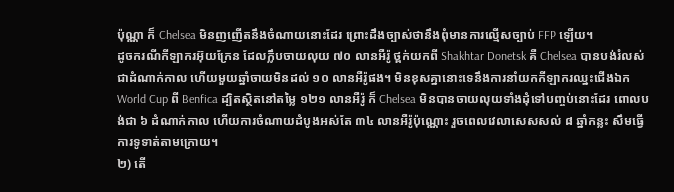ប៉ុណ្ណា ក៏ Chelsea មិនញញើតនឹងចំណាយនោះដែរ ព្រោះដឹងច្បាស់ថានឹងពុំមានការល្មើសច្បាប់ FFP ឡើយ។
ដូចករណីកីឡាករអ៊ុយក្រែន ដែលក្លឹបចាយលុយ ៧០ លានអឺរ៉ូ ថ្ពក់យកពី Shakhtar Donetsk គឺ Chelsea បានបង់រំលស់ជាដំណាក់កាល ហើយមួយឆ្នាំចាយមិនដល់ ១០ លានអឺរ៉ូផង។ មិនខុសគ្នានោះទេនឹងការនាំយកកីឡាករឈ្នះជើងឯក World Cup ពី Benfica ដ្បិតស្ថិតនៅតម្លៃ ១២១ លានអឺរ៉ូ ក៏ Chelsea មិនបានចាយលុយទាំងដុំទៅបញ្ចប់នោះដែរ ពោលបង់ជា ៦ ដំណាក់កាល ហើយការចំណាយដំបូងអស់តែ ៣៤ លានអឺរ៉ូប៉ុណ្ណោះ រួចពេលវេលាសេសសល់ ៨ ឆ្នាំកន្លះ សឹមធ្វើការទូទាត់តាមក្រោយ។
២) តើ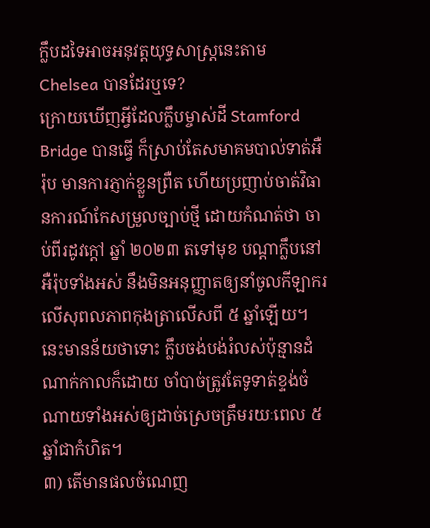ក្លឹបដទៃអាចអនុវត្តយុទ្ធសាស្ត្រនេះតាម Chelsea បានដែរឬទេ?
ក្រោយឃើញអ្វីដែលក្លឹបម្ចាស់ដី Stamford Bridge បានធ្វើ ក៏ស្រាប់តែសមាគមបាល់ទាត់អឺរ៉ុប មានការភ្ញាក់ខ្លួនព្រឺត ហើយប្រញាប់ចាត់វិធានការណ៍កែសម្រួលច្បាប់ថ្មី ដោយកំណត់ថា ចាប់ពីរដូវក្តៅ ឆ្នាំ ២០២៣ តទៅមុខ បណ្តាក្លឹបនៅអឺរ៉ុបទាំងអស់ នឹងមិនអនុញ្ញាតឲ្យនាំចូលកីឡាករលើសុពលភាពកុងត្រាលើសពី ៥ ឆ្នាំឡើយ។
នេះមានន័យថាទោះ ក្លឹបចង់បង់រំលស់ប៉ុន្មានដំណាក់កាលក៏ដោយ ចាំបាច់ត្រូវតែទូទាត់ខ្ទង់ចំណាយទាំងអស់ឲ្យដាច់ស្រេចត្រឹមរយៈពេល ៥ ឆ្នាំជាកំហិត។
៣) តើមានផលចំណេញ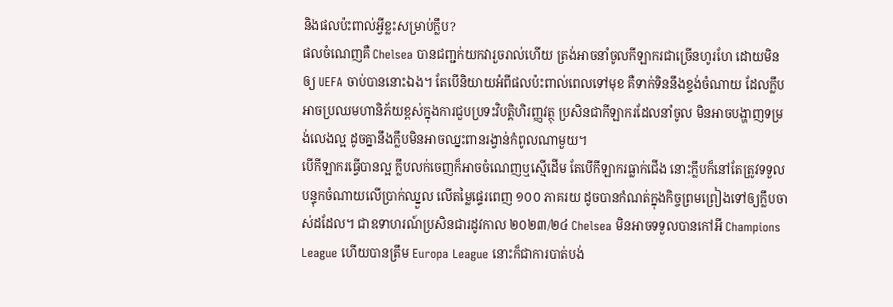និងផលប៉ះពាល់អ្វីខ្លះសម្រាប់ក្លឹប?
ផលចំណេញគឺ Chelsea បានជញ្ជក់យកវារួចរាល់ហើយ ត្រង់អាចនាំចូលកីឡាករជាច្រើនហូរហែ ដោយមិនឲ្យ UEFA ចាប់បាននោះឯង។ តែបើនិយាយអំពីផលប៉ះពាល់ពេលទៅមុខ គឺទាក់ទិននឹងខ្ទង់ចំណាយ ដែលក្លឹបអាចប្រឈមហានិភ័យខ្ពស់ក្នុងការជួបប្រទះវិបត្តិហិរញ្ញវត្ថុ ប្រសិនជាកីឡាករដែលនាំចូល មិនអាចបង្ហាញទម្រង់លេងល្អ ដូចគ្នានឹងក្លឹបមិនអាចឈ្នះពានរង្វាន់កំពូលណាមួយ។
បើកីឡាករធ្វើបានល្អ ក្លឹបលក់ចេញក៏អាចចំណេញឬស្មើដើម តែបើកីឡាករធ្លាក់ជើង នោះក្លឹបក៏នៅតែត្រូវទទួលបន្ទុកចំណាយលើប្រាក់ឈ្នួល លើតម្លៃផ្ទេរពេញ ១០០ ភាគរយ ដូចបានកំណត់ក្នុងកិច្ចព្រមព្រៀងទៅឲ្យក្លឹបចាស់ដដែល។ ជាឧទាហរណ៍ប្រសិនជារដូវកាល ២០២៣/២៤ Chelsea មិនអាចទទួលបានកៅអី Champions League ហើយបានត្រឹម Europa League នោះក៏ជាការបាត់បង់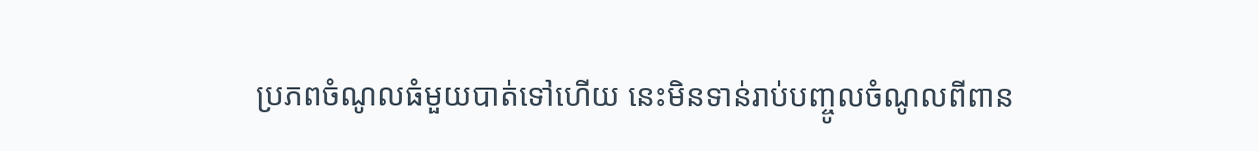ប្រភពចំណូលធំមួយបាត់ទៅហើយ នេះមិនទាន់រាប់បញ្ចូលចំណូលពីពាន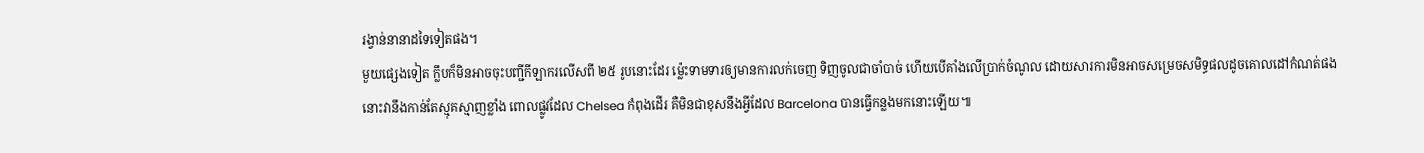រង្វាន់នានាដទៃទៀតផង។
មួយផ្សេងទៀត ក្លឹបក៏មិនអាចចុះបញ្ជីកីឡាករលើសពី ២៥ រូបនោះដែរ ម្ល៉េះទាមទារឲ្យមានការលក់ចេញ ទិញចូលជាចាំបាច់ ហើយបើគាំងលើប្រាក់ចំណូល ដោយសារការមិនអាចសម្រេចសមិទ្ធផលដូចគោលដៅកំណត់ផង នោះវានឹងកាន់តែស្មុគស្មាញខ្លាំង ពោលផ្លូវដែល Chelsea កំពុងដើរ គឺមិនជាខុសនឹងអ្វីដែល Barcelona បានធ្វើកន្លងមកនោះឡើយ៕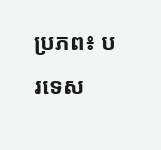ប្រភព៖ បរទេស